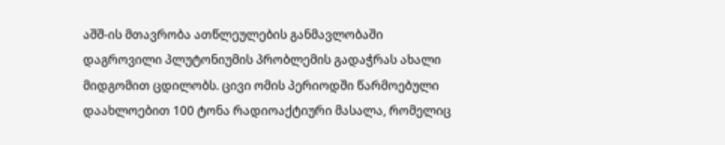აშშ-ის მთავრობა ათწლეულების განმავლობაში დაგროვილი პლუტონიუმის პრობლემის გადაჭრას ახალი მიდგომით ცდილობს. ცივი ომის პერიოდში წარმოებული დაახლოებით 100 ტონა რადიოაქტიური მასალა, რომელიც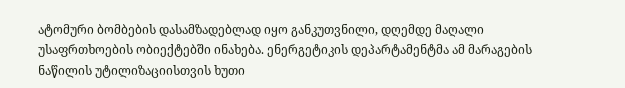ატომური ბომბების დასამზადებლად იყო განკუთვნილი, დღემდე მაღალი უსაფრთხოების ობიექტებში ინახება. ენერგეტიკის დეპარტამენტმა ამ მარაგების ნაწილის უტილიზაციისთვის ხუთი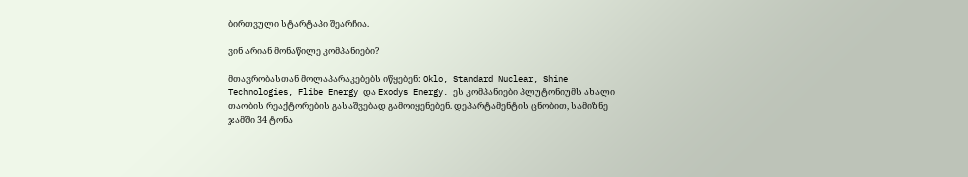ბირთვული სტარტაპი შეარჩია.

ვინ არიან მონაწილე კომპანიები?

მთავრობასთან მოლაპარაკებებს იწყებენ: Oklo, Standard Nuclear, Shine Technologies, Flibe Energy და Exodys Energy. ეს კომპანიები პლუტონიუმს ახალი თაობის რეაქტორების გასაშვებად გამოიყენებენ. დეპარტამენტის ცნობით, სამიზნე ჯამში 34 ტონა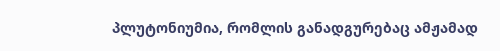პლუტონიუმია, რომლის განადგურებაც ამჟამად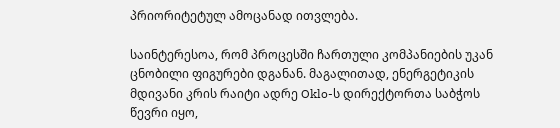პრიორიტეტულ ამოცანად ითვლება.

საინტერესოა, რომ პროცესში ჩართული კომპანიების უკან ცნობილი ფიგურები დგანან. მაგალითად, ენერგეტიკის მდივანი კრის რაიტი ადრე Oklo-ს დირექტორთა საბჭოს წევრი იყო,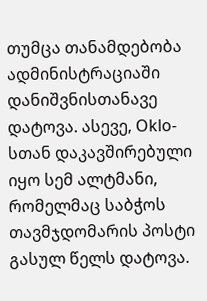თუმცა თანამდებობა ადმინისტრაციაში დანიშვნისთანავე დატოვა. ასევე, Oklo-სთან დაკავშირებული იყო სემ ალტმანი, რომელმაც საბჭოს თავმჯდომარის პოსტი გასულ წელს დატოვა.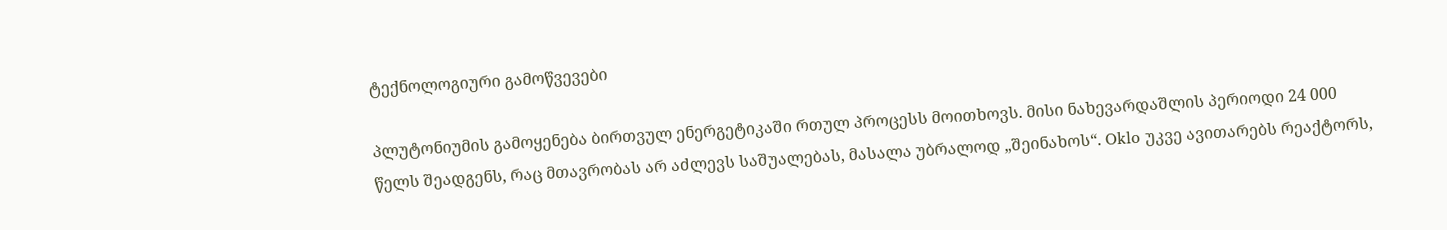ტექნოლოგიური გამოწვევები

პლუტონიუმის გამოყენება ბირთვულ ენერგეტიკაში რთულ პროცესს მოითხოვს. მისი ნახევარდაშლის პერიოდი 24 000 წელს შეადგენს, რაც მთავრობას არ აძლევს საშუალებას, მასალა უბრალოდ „შეინახოს“. Oklo უკვე ავითარებს რეაქტორს,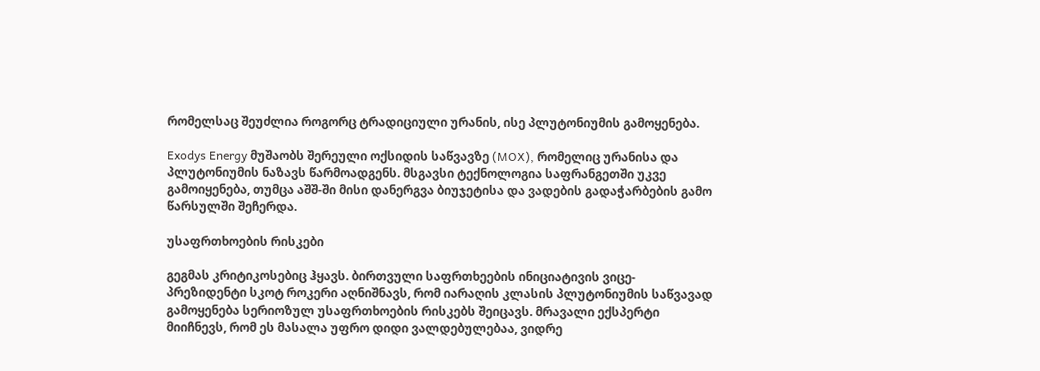რომელსაც შეუძლია როგორც ტრადიციული ურანის, ისე პლუტონიუმის გამოყენება.

Exodys Energy მუშაობს შერეული ოქსიდის საწვავზე (MOX), რომელიც ურანისა და პლუტონიუმის ნაზავს წარმოადგენს. მსგავსი ტექნოლოგია საფრანგეთში უკვე გამოიყენება, თუმცა აშშ-ში მისი დანერგვა ბიუჯეტისა და ვადების გადაჭარბების გამო წარსულში შეჩერდა.

უსაფრთხოების რისკები

გეგმას კრიტიკოსებიც ჰყავს. ბირთვული საფრთხეების ინიციატივის ვიცე-პრეზიდენტი სკოტ როკერი აღნიშნავს, რომ იარაღის კლასის პლუტონიუმის საწვავად გამოყენება სერიოზულ უსაფრთხოების რისკებს შეიცავს. მრავალი ექსპერტი მიიჩნევს, რომ ეს მასალა უფრო დიდი ვალდებულებაა, ვიდრე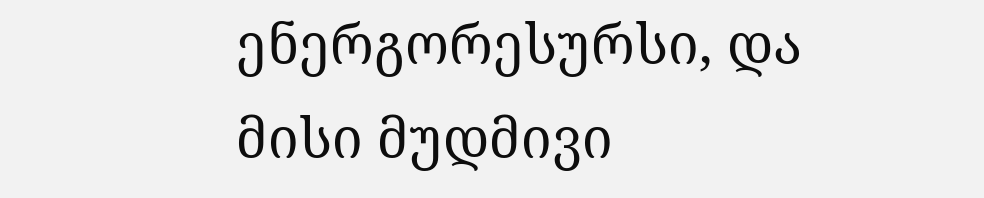ენერგორესურსი, და მისი მუდმივი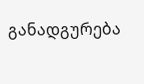განადგურება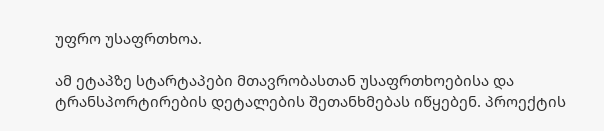უფრო უსაფრთხოა.

ამ ეტაპზე სტარტაპები მთავრობასთან უსაფრთხოებისა და ტრანსპორტირების დეტალების შეთანხმებას იწყებენ. პროექტის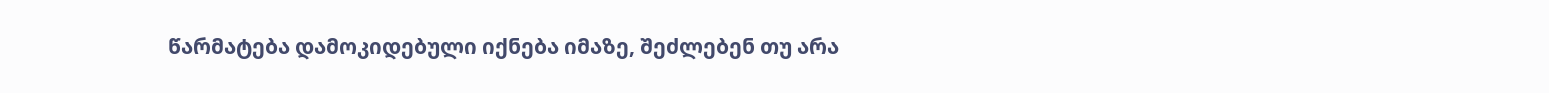წარმატება დამოკიდებული იქნება იმაზე, შეძლებენ თუ არა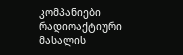კომპანიები რადიოაქტიური მასალის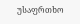უსაფრთხო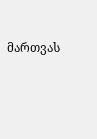მართვას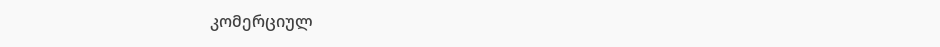კომერციულ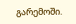გარემოში.